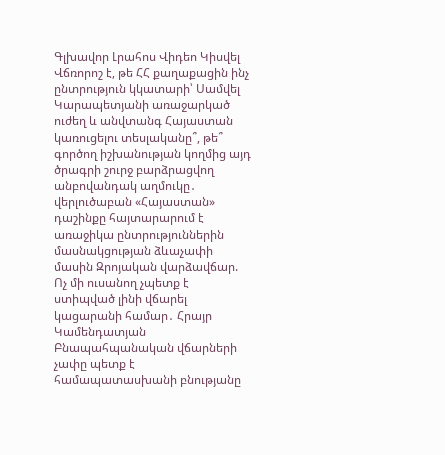Գլխավոր Լրահոս Վիդեո Կիսվել
Վճռորոշ է, թե ՀՀ քաղաքացին ինչ ընտրություն կկատարի՝ Սամվել Կարապետյանի առաջարկած ուժեղ և անվտանգ Հայաստան կառուցելու տեսլականը՞, թե՞ գործող իշխանության կողմից այդ ծրագրի շուրջ բարձրացվող անբովանդակ աղմուկը․ վերլուծաբան «Հայաստան» դաշինքը հայտարարում է առաջիկա ընտրություններին մասնակցության ձևաչափի մասին Զրոյական վարձավճար. Ոչ մի ուսանող չպետք է ստիպված լինի վճարել կացարանի համար․ Հրայր Կամենդատյան Բնապահպանական վճարների չափը պետք է համապատասխանի բնությանը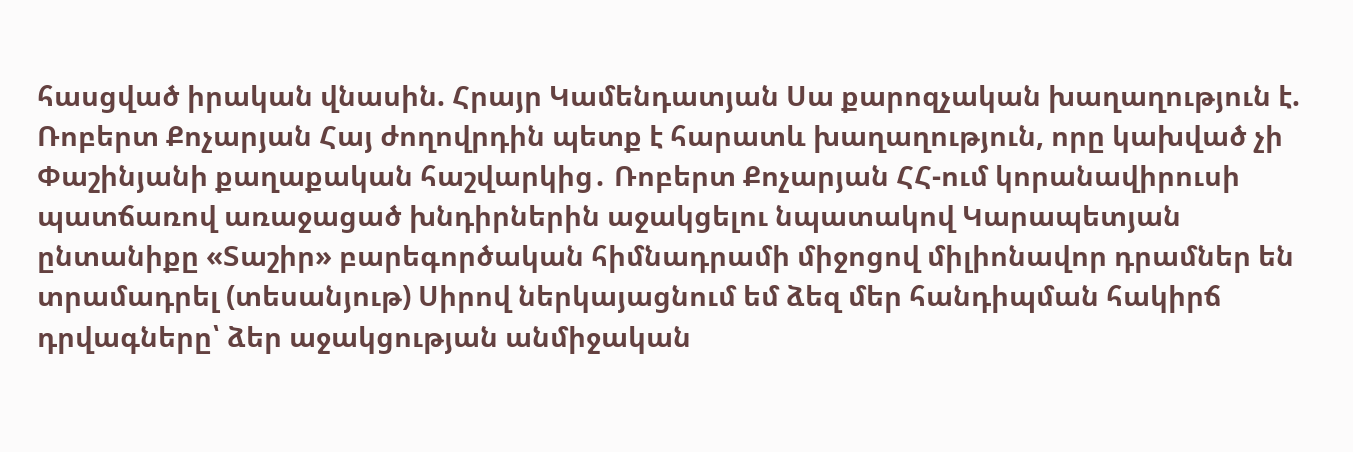հասցված իրական վնասին. Հրայր Կամենդատյան Սա քարոզչական խաղաղություն է. Ռոբերտ Քոչարյան Հայ ժողովրդին պետք է հարատև խաղաղություն, որը կախված չի Փաշինյանի քաղաքական հաշվարկից․ Ռոբերտ Քոչարյան ՀՀ-ում կորանավիրուսի պատճառով առաջացած խնդիրներին աջակցելու նպատակով Կարապետյան ընտանիքը «Տաշիր» բարեգործական հիմնադրամի միջոցով միլիոնավոր դրամներ են տրամադրել (տեսանյութ) Սիրով ներկայացնում եմ ձեզ մեր հանդիպման հակիրճ դրվագները՝ ձեր աջակցության անմիջական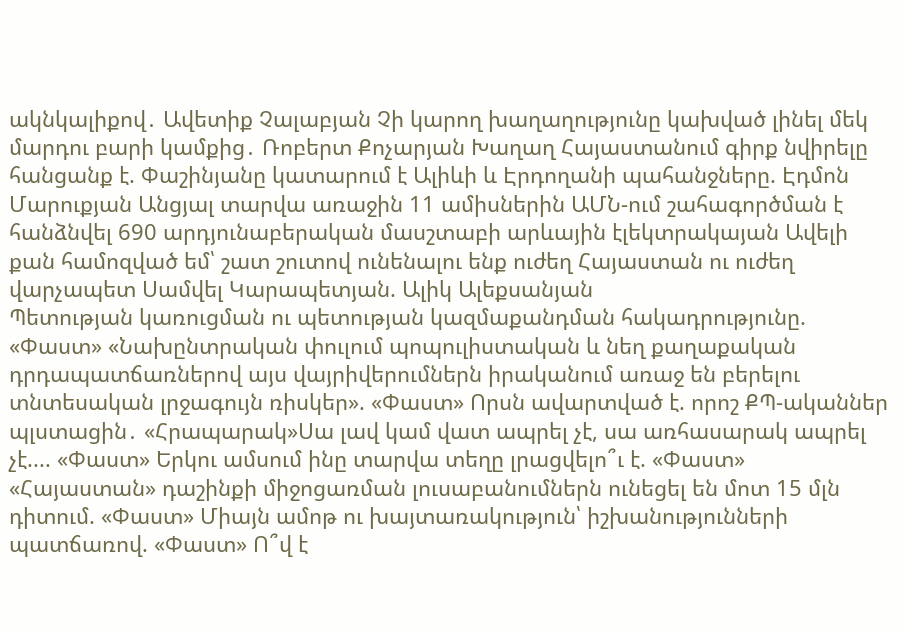ակնկալիքով․ Ավետիք Չալաբյան Չի կարող խաղաղությունը կախված լինել մեկ մարդու բարի կամքից․ Ռոբերտ Քոչարյան Խաղաղ Հայաստանում գիրք նվիրելը հանցանք է. Փաշինյանը կատարում է Ալիևի և Էրդողանի պահանջները. Էդմոն Մարուքյան Անցյալ տարվա առաջին 11 ամիսներին ԱՄՆ-ում շահագործման է հանձնվել 690 արդյունաբերական մասշտաբի արևային էլեկտրակայան Ավելի քան համոզված եմ՝ շատ շուտով ունենալու ենք ուժեղ Հայաստան ու ուժեղ վարչապետ Սամվել Կարապետյան. Ալիկ Ալեքսանյան
Պետության կառուցման ու պետության կազմաքանդման հակադրությունը. «Փաստ» «Նախընտրական փուլում պոպուլիստական և նեղ քաղաքական դրդապատճառներով այս վայրիվերումներն իրականում առաջ են բերելու տնտեսական լրջագույն ռիսկեր». «Փաստ» Որսն ավարտված է. որոշ ՔՊ-ականներ պլստացին․ «Հրապարակ»Սա լավ կամ վատ ապրել չէ, սա առհասարակ ապրել չէ.... «Փաստ» Երկու ամսում ինը տարվա տեղը լրացվելո՞ւ է. «Փաստ» «Հայաստան» դաշինքի միջոցառման լուսաբանումներն ունեցել են մոտ 15 մլն դիտում. «Փաստ» Միայն ամոթ ու խայտառակություն՝ իշխանությունների պատճառով. «Փաստ» Ո՞վ է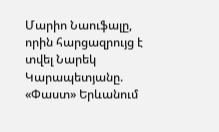Մարիո Նաուֆալը, որին հարցազրույց է տվել Նարեկ Կարապետյանը. «Փաստ» Երևանում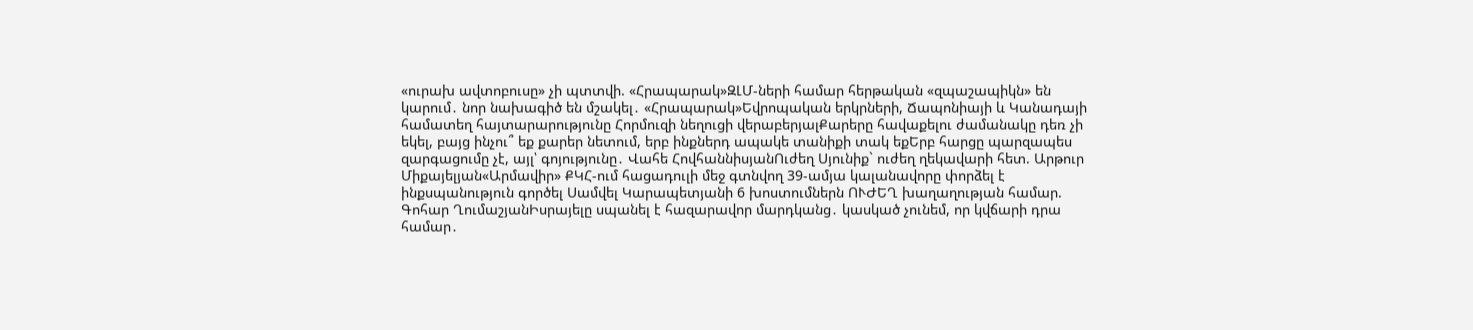«ուրախ ավտոբուսը» չի պտտվի. «Հրապարակ»ԶԼՄ-ների համար հերթական «զպաշապիկն» են կարում․ նոր նախագիծ են մշակել․ «Հրապարակ»Եվրոպական երկրների, Ճապոնիայի և Կանադայի համատեղ հայտարարությունը Հորմուզի նեղուցի վերաբերյալՔարերը հավաքելու ժամանակը դեռ չի եկել, բայց ինչու՞ եք քարեր նետում, երբ ինքներդ ապակե տանիքի տակ եքԵրբ հարցը պարզապես զարգացումը չէ, այլ՝ գոյությունը․ Վահե ՀովհաննիսյանՈւժեղ Սյունիք` ուժեղ ղեկավարի հետ. Արթուր Միքայելյան«Արմավիր» ՔԿՀ-ում հացադուլի մեջ գտնվող 39-ամյա կալանավորը փորձել է ինքսպանություն գործել Սամվել Կարապետյանի 6 խոստումներն ՈՒԺԵՂ խաղաղության համար. Գոհար ՂումաշյանԻսրայելը սպանել է հազարավոր մարդկանց․ կասկած չունեմ, որ կվճարի դրա համար․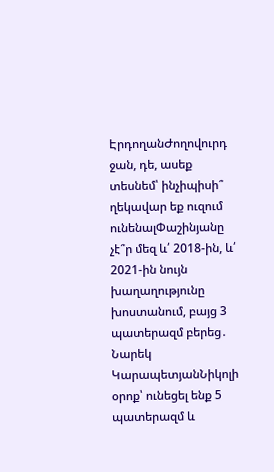ԷրդողանԺողովուրդ ջան, դե, ասեք տեսնեմ՝ ինչիպիսի՞ ղեկավար եք ուզում ունենալՓաշինյանը չէ՞ր մեզ և՛ 2018-ին, և՛ 2021-ին նույն խաղաղությունը խոստանում, բայց 3 պատերազմ բերեց․ Նարեկ ԿարապետյանՆիկոլի օրոք՝ ունեցել ենք 5 պատերազմ և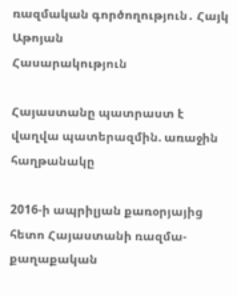ռազմական գործողություն․ Հայկ Աթոյան
Հասարակություն

Հայաստանը պատրաստ է վաղվա պատերազմին. առաջին հաղթանակը

2016-ի ապրիլյան քառօրյայից հետո Հայաստանի ռազմա-քաղաքական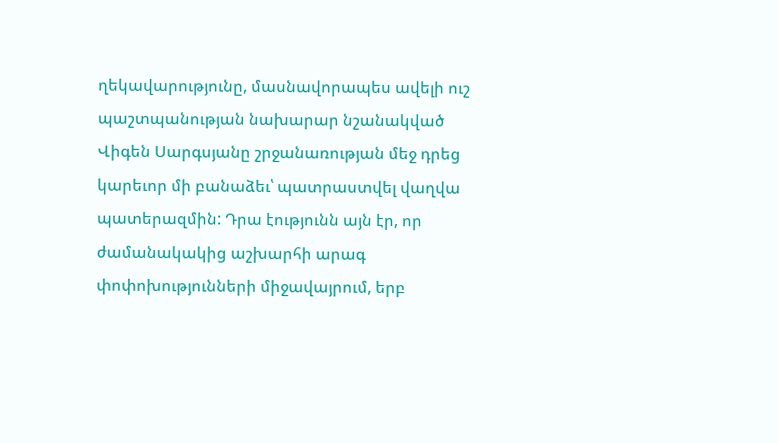ղեկավարությունը, մասնավորապես ավելի ուշ պաշտպանության նախարար նշանակված Վիգեն Սարգսյանը շրջանառության մեջ դրեց կարեւոր մի բանաձեւ՝ պատրաստվել վաղվա պատերազմին: Դրա էությունն այն էր, որ ժամանակակից աշխարհի արագ փոփոխությունների միջավայրում, երբ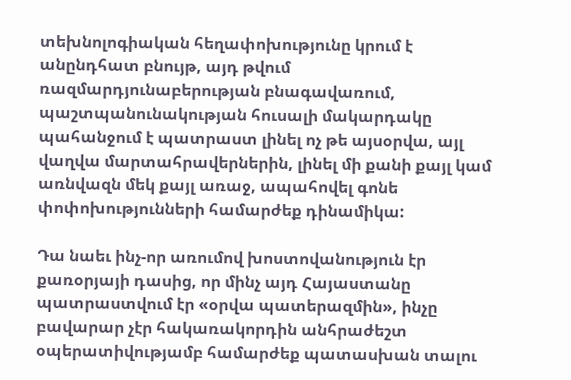տեխնոլոգիական հեղափոխությունը կրում է անընդհատ բնույթ, այդ թվում ռազմարդյունաբերության բնագավառում, պաշտպանունակության հուսալի մակարդակը պահանջում է պատրաստ լինել ոչ թե այսօրվա, այլ վաղվա մարտահրավերներին, լինել մի քանի քայլ կամ առնվազն մեկ քայլ առաջ, ապահովել գոնե փոփոխությունների համարժեք դինամիկա:

Դա նաեւ ինչ-որ առումով խոստովանություն էր քառօրյայի դասից, որ մինչ այդ Հայաստանը պատրաստվում էր «օրվա պատերազմին», ինչը բավարար չէր հակառակորդին անհրաժեշտ օպերատիվությամբ համարժեք պատասխան տալու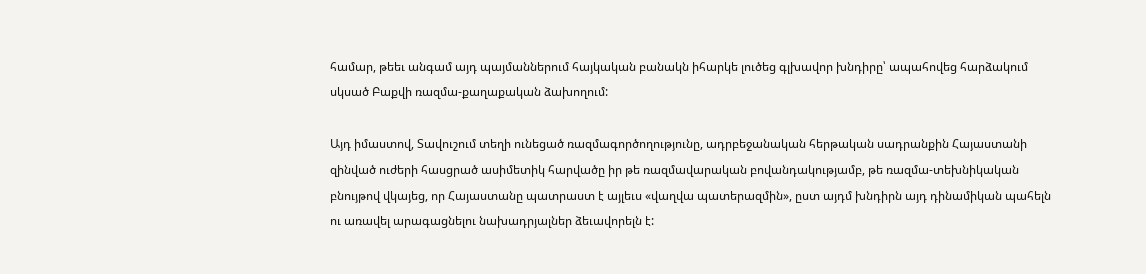համար, թեեւ անգամ այդ պայմաններում հայկական բանակն իհարկե լուծեց գլխավոր խնդիրը՝ ապահովեց հարձակում սկսած Բաքվի ռազմա-քաղաքական ձախողում:

Այդ իմաստով, Տավուշում տեղի ունեցած ռազմագործողությունը, ադրբեջանական հերթական սադրանքին Հայաստանի զինված ուժերի հասցրած ասիմետիկ հարվածը իր թե ռազմավարական բովանդակությամբ, թե ռազմա-տեխնիկական բնույթով վկայեց, որ Հայաստանը պատրաստ է այլեւս «վաղվա պատերազմին», ըստ այդմ խնդիրն այդ դինամիկան պահելն ու առավել արագացնելու նախադրյալներ ձեւավորելն է: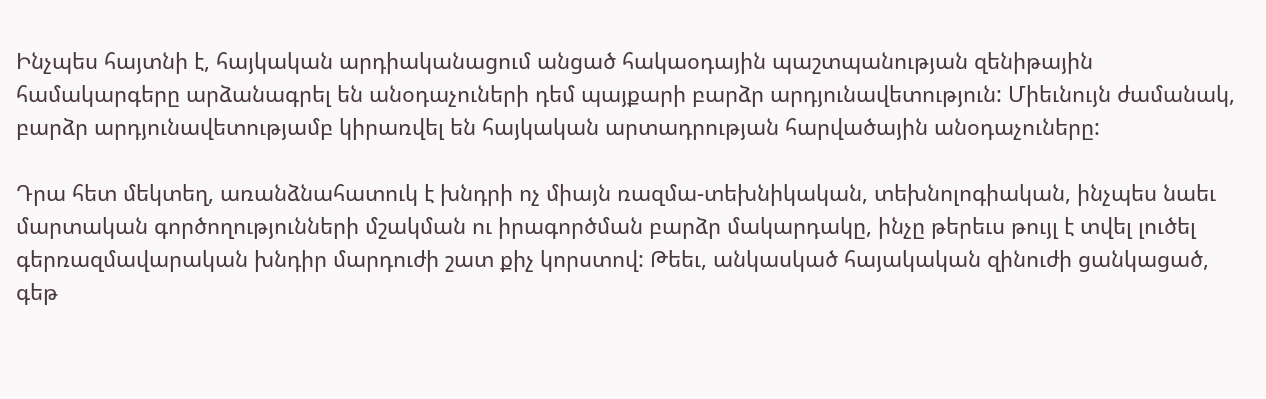Ինչպես հայտնի է, հայկական արդիականացում անցած հակաօդային պաշտպանության զենիթային համակարգերը արձանագրել են անօդաչուների դեմ պայքարի բարձր արդյունավետություն: Միեւնույն ժամանակ, բարձր արդյունավետությամբ կիրառվել են հայկական արտադրության հարվածային անօդաչուները:

Դրա հետ մեկտեղ, առանձնահատուկ է խնդրի ոչ միայն ռազմա-տեխնիկական, տեխնոլոգիական, ինչպես նաեւ մարտական գործողությունների մշակման ու իրագործման բարձր մակարդակը, ինչը թերեւս թույլ է տվել լուծել գերռազմավարական խնդիր մարդուժի շատ քիչ կորստով: Թեեւ, անկասկած հայակական զինուժի ցանկացած, գեթ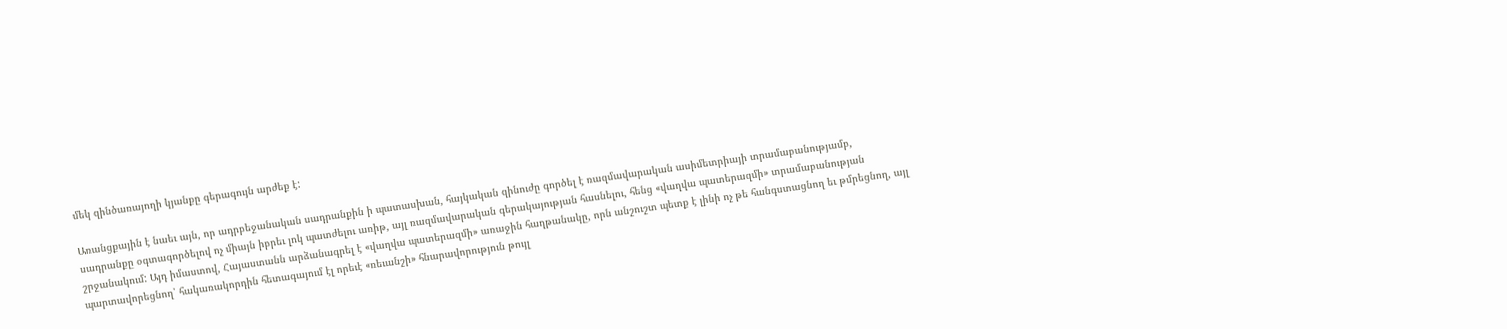մեկ զինծառայողի կյանքը գերագույն արժեք է:

Առանցքային է նաեւ այն, որ ադրբեջանական սադրանքին ի պատասխան, հայկական զինուժը գործել է ռազմավարական ասիմետրիայի տրամաբանությամբ, սադրանքը օգտագործելով ոչ միայն իբրեւ լոկ պատժելու առիթ, այլ ռազմավարական գերակայության հասնելու, հենց «վաղվա պատերազմի» տրամաբանության շրջանակում: Այդ իմաստով, Հայաստանն արձանագրել է «վաղվա պատերազմի» առաջին հաղթանակը, որն անշուշտ պետք է լինի ոչ թե հանգստացնող եւ թմրեցնող, այլ պարտավորեցնող՝ հակառակորդին հետագայում էլ որեւէ «ռեւանշի» հնարավորություն թույլ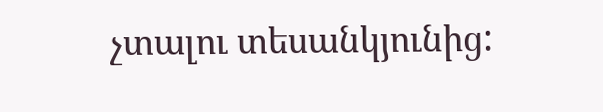չտալու տեսանկյունից: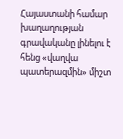Հայաստանի համար խաղաղության գրավականը լինելու է հենց «վաղվա պատերազմին» միշտ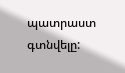պատրաստ գտնվելը: